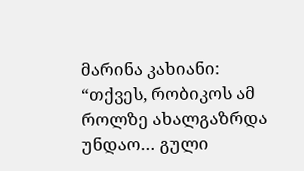მარინა კახიანი: “თქვეს, რობიკოს ამ როლზე ახალგაზრდა უნდაო… გული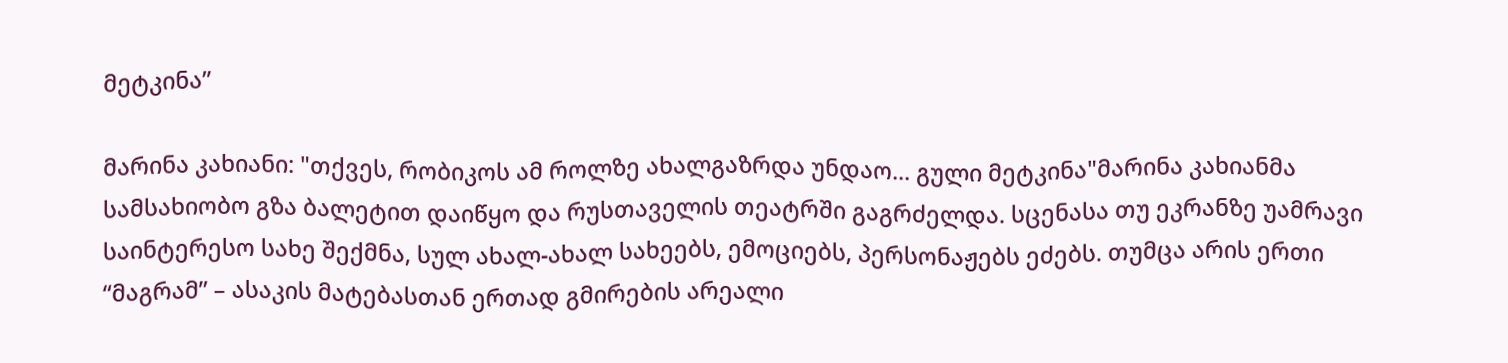მეტკინა”

მარინა კახიანი: "თქვეს, რობიკოს ამ როლზე ახალგაზრდა უნდაო... გული მეტკინა"მარინა კახიანმა სამსახიობო გზა ბალეტით დაიწყო და რუსთაველის თეატრში გაგრძელდა. სცენასა თუ ეკრანზე უამრავი საინტერესო სახე შექმნა, სულ ახალ-ახალ სახეებს, ემოციებს, პერსონაჟებს ეძებს. თუმცა არის ერთი “მაგრამ” – ასაკის მატებასთან ერთად გმირების არეალი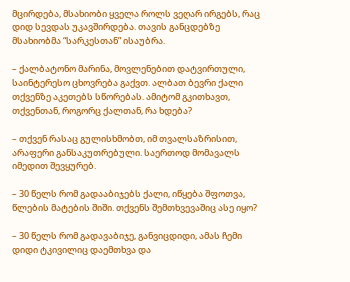მცირდება, მსახიობი ყველა როლს ვეღარ ირგებს, რაც დიდ სევდას უკავშირდება. თავის განცდებზე მსახიობმა “სარკესთან” ისაუბრა.

– ქალბატონო მარინა, მოვლენებით დატვირთული, საინტერესო ცხოვრება გაქვთ. ალბათ ბევრი ქალი თქვენზე აკეთებს სწორებას. ამიტომ გკითხავთ, თქვენთან, როგორც ქალთან, რა ხდება?

– თქვენ რასაც გულისხმობთ, იმ თვალსაზრისით, არაფერი განსაკუთრებული. საერთოდ მომავალს იმედით შევყურებ.

– 30 წელს რომ გადააბიჯებს ქალი, იწყება შფოთვა, წლების მატების შიში. თქვენს შემთხვევაშიც ასე იყო?

– 30 წელს რომ გადავაბიჯე, განვიცდიდი, ამას ჩემი დიდი ტკივილიც დაემთხვა და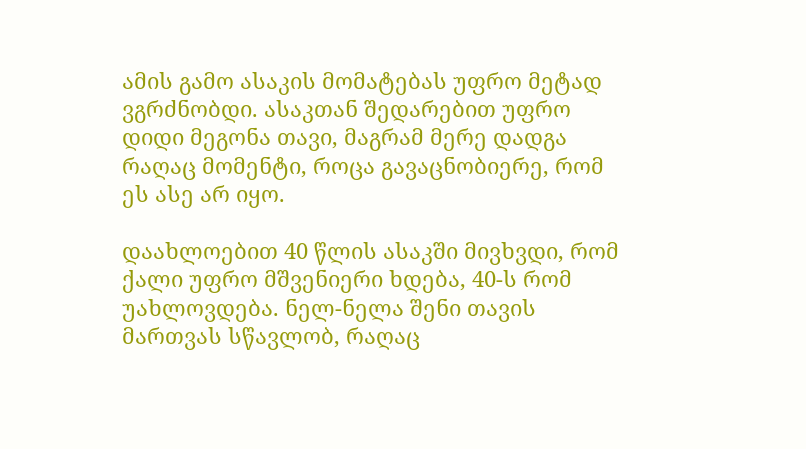ამის გამო ასაკის მომატებას უფრო მეტად ვგრძნობდი. ასაკთან შედარებით უფრო დიდი მეგონა თავი, მაგრამ მერე დადგა რაღაც მომენტი, როცა გავაცნობიერე, რომ ეს ასე არ იყო.

დაახლოებით 40 წლის ასაკში მივხვდი, რომ ქალი უფრო მშვენიერი ხდება, 40-ს რომ უახლოვდება. ნელ-ნელა შენი თავის მართვას სწავლობ, რაღაც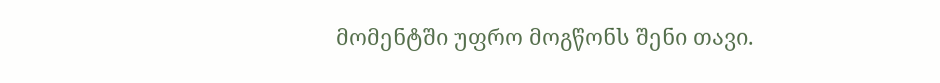მომენტში უფრო მოგწონს შენი თავი.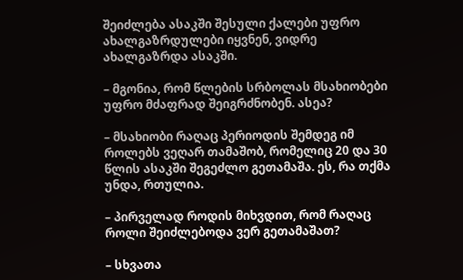შეიძლება ასაკში შესული ქალები უფრო ახალგაზრდულები იყვნენ, ვიდრე ახალგაზრდა ასაკში.

– მგონია, რომ წლების სრბოლას მსახიობები უფრო მძაფრად შეიგრძნობენ. ასეა?

– მსახიობი რაღაც პერიოდის შემდეგ იმ როლებს ვეღარ თამაშობ, რომელიც 20 და 30 წლის ასაკში შეგეძლო გეთამაშა. ეს, რა თქმა უნდა, რთულია.

– პირველად როდის მიხვდით, რომ რაღაც როლი შეიძლებოდა ვერ გეთამაშათ?

– სხვათა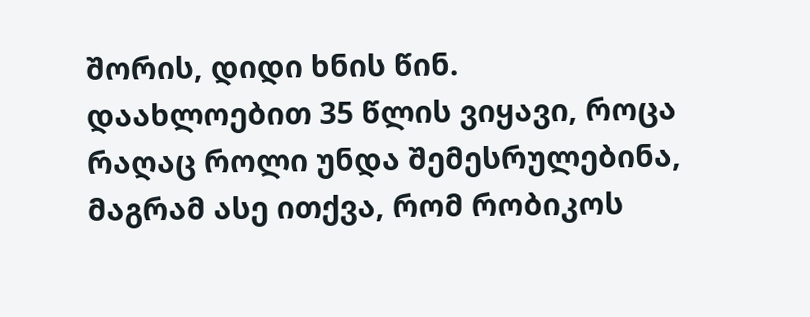შორის, დიდი ხნის წინ. დაახლოებით 35 წლის ვიყავი, როცა რაღაც როლი უნდა შემესრულებინა, მაგრამ ასე ითქვა, რომ რობიკოს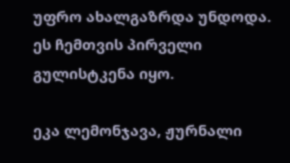უფრო ახალგაზრდა უნდოდა. ეს ჩემთვის პირველი გულისტკენა იყო.

ეკა ლემონჯავა, ჟურნალი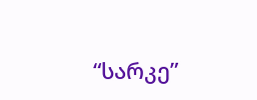“სარკე”